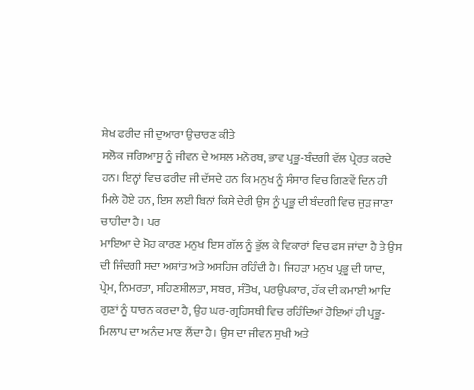ਸ਼ੇਖ ਫਰੀਦ ਜੀ ਦੁਆਰਾ ਉਚਾਰਣ ਕੀਤੇ
ਸਲੋਕ ਜਗਿਆਸੂ ਨੂੰ ਜੀਵਨ ਦੇ ਅਸਲ ਮਨੋਰਥ, ਭਾਵ ਪ੍ਰਭੂ-ਬੰਦਗੀ ਵੱਲ ਪ੍ਰੇਰਤ ਕਰਦੇ ਹਨ। ਇਨ੍ਹਾਂ ਵਿਚ ਫਰੀਦ ਜੀ ਦੱਸਦੇ ਹਨ ਕਿ ਮਨੁਖ ਨੂੰ ਸੰਸਾਰ ਵਿਚ ਗਿਣਵੇਂ ਦਿਨ ਹੀ ਮਿਲੇ ਹੋਏ ਹਨ, ਇਸ ਲਈ ਬਿਨਾਂ ਕਿਸੇ ਦੇਰੀ ਉਸ ਨੂੰ ਪ੍ਰਭੂ ਦੀ ਬੰਦਗੀ ਵਿਚ ਜੁੜ ਜਾਣਾ ਚਾਹੀਦਾ ਹੈ। ਪਰ
ਮਾਇਆ ਦੇ ਮੋਹ ਕਾਰਣ ਮਨੁਖ ਇਸ ਗੱਲ ਨੂੰ ਭੁੱਲ ਕੇ ਵਿਕਾਰਾਂ ਵਿਚ ਫਸ ਜਾਂਦਾ ਹੈ ਤੇ ਉਸ ਦੀ ਜਿੰਦਗੀ ਸਦਾ ਅਸ਼ਾਂਤ ਅਤੇ ਅਸਹਿਜ ਰਹਿੰਦੀ ਹੈ। ਜਿਹੜਾ ਮਨੁਖ ਪ੍ਰਭੂ ਦੀ ਯਾਦ, ਪ੍ਰੇਮ, ਨਿਮਰਤਾ, ਸਹਿਣਸ਼ੀਲਤਾ, ਸਬਰ, ਸੰਤੋਖ, ਪਰਉਪਕਾਰ, ਹੱਕ ਦੀ ਕਮਾਈ ਆਦਿ ਗੁਣਾਂ ਨੂੰ ਧਾਰਨ ਕਰਦਾ ਹੈ, ਉਹ ਘਰ-ਗ੍ਰਹਿਸਥੀ ਵਿਚ ਰਹਿੰਦਿਆਂ ਹੋਇਆਂ ਹੀ ਪ੍ਰਭੂ-ਮਿਲਾਪ ਦਾ ਅਨੰਦ ਮਾਣ ਲੈਂਦਾ ਹੈ। ਉਸ ਦਾ ਜੀਵਨ ਸੁਖੀ ਅਤੇ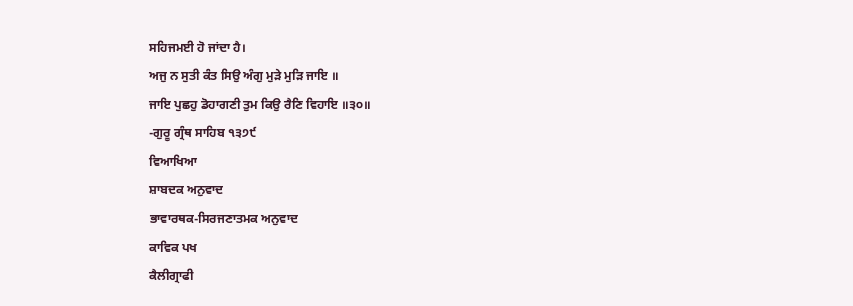ਸਹਿਜਮਈ ਹੋ ਜਾਂਦਾ ਹੈ।
ਅਜੁ ਨ ਸੁਤੀ ਕੰਤ ਸਿਉ ਅੰਗੁ ਮੁੜੇ ਮੁੜਿ ਜਾਇ ॥
ਜਾਇ ਪੁਛਹੁ ਡੋਹਾਗਣੀ ਤੁਮ ਕਿਉ ਰੈਣਿ ਵਿਹਾਇ ॥੩੦॥
-ਗੁਰੂ ਗ੍ਰੰਥ ਸਾਹਿਬ ੧੩੭੯
ਵਿਆਖਿਆ
ਸ਼ਾਬਦਕ ਅਨੁਵਾਦ
ਭਾਵਾਰਥਕ-ਸਿਰਜਣਾਤਮਕ ਅਨੁਵਾਦ
ਕਾਵਿਕ ਪਖ
ਕੈਲੀਗ੍ਰਾਫੀ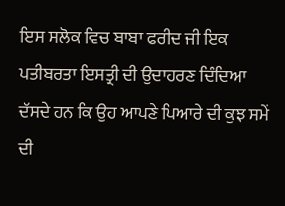ਇਸ ਸਲੋਕ ਵਿਚ ਬਾਬਾ ਫਰੀਦ ਜੀ ਇਕ ਪਤੀਬਰਤਾ ਇਸਤ੍ਰੀ ਦੀ ਉਦਾਹਰਣ ਦਿੰਦਿਆ ਦੱਸਦੇ ਹਨ ਕਿ ਉਹ ਆਪਣੇ ਪਿਆਰੇ ਦੀ ਕੁਝ ਸਮੇਂ ਦੀ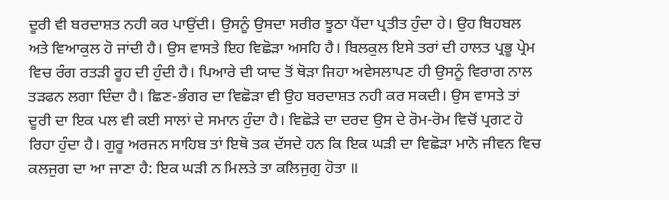ਦੂਰੀ ਵੀ ਬਰਦਾਸ਼ਤ ਨਹੀ ਕਰ ਪਾਉਂਦੀ। ਉਸਨੂੰ ਉਸਦਾ ਸਰੀਰ ਝੂਠਾ ਪੈਂਦਾ ਪ੍ਰਤੀਤ ਹੁੰਦਾ ਹੇ। ਉਹ ਬਿਹਬਲ ਅਤੇ ਵਿਆਕੁਲ ਹੋ ਜਾਂਦੀ ਹੈ। ਉਸ ਵਾਸਤੇ ਇਹ ਵਿਛੋੜਾ ਅਸਹਿ ਹੈ। ਬਿਲਕੁਲ ਇਸੇ ਤਰਾਂ ਦੀ ਹਾਲਤ ਪ੍ਰਭੂ ਪ੍ਰੇਮ ਵਿਚ ਰੰਗ ਰਤੜੀ ਰੂਹ ਦੀ ਹੁੰਦੀ ਹੈ। ਪਿਆਰੇ ਦੀ ਯਾਦ ਤੋਂ ਥੋੜਾ ਜਿਹਾ ਅਵੇਸਲਾਪਣ ਹੀ ਉਸਨੂੰ ਵਿਰਾਗ ਨਾਲ ਤੜਫਨ ਲਗਾ ਦਿੰਦਾ ਹੈ। ਛਿਣ-ਭੰਗਰ ਦਾ ਵਿਛੋੜਾ ਵੀ ਉਹ ਬਰਦਾਸ਼ਤ ਨਹੀ ਕਰ ਸਕਦੀ। ਉਸ ਵਾਸਤੇ ਤਾਂ ਦੂਰੀ ਦਾ ਇਕ ਪਲ ਵੀ ਕਈ ਸਾਲਾਂ ਦੇ ਸਮਾਨ ਹੁੰਦਾ ਹੈ। ਵਿਛੋੜੇ ਦਾ ਦਰਦ ਉਸ ਦੇ ਰੋਮ-ਰੋਮ ਵਿਚੋਂ ਪ੍ਰਗਟ ਹੋ ਰਿਹਾ ਹੁੰਦਾ ਹੈ। ਗੁਰੂ ਅਰਜਨ ਸਾਹਿਬ ਤਾਂ ਇਥੋ ਤਕ ਦੱਸਦੇ ਹਨ ਕਿ ਇਕ ਘੜੀ ਦਾ ਵਿਛੋੜਾ ਮਾਨੋ ਜੀਵਨ ਵਿਚ ਕਲਜੁਗ ਦਾ ਆ ਜਾਣਾ ਹੈ: ਇਕ ਘੜੀ ਨ ਮਿਲਤੇ ਤਾ ਕਲਿਜੁਗੁ ਹੋਤਾ ॥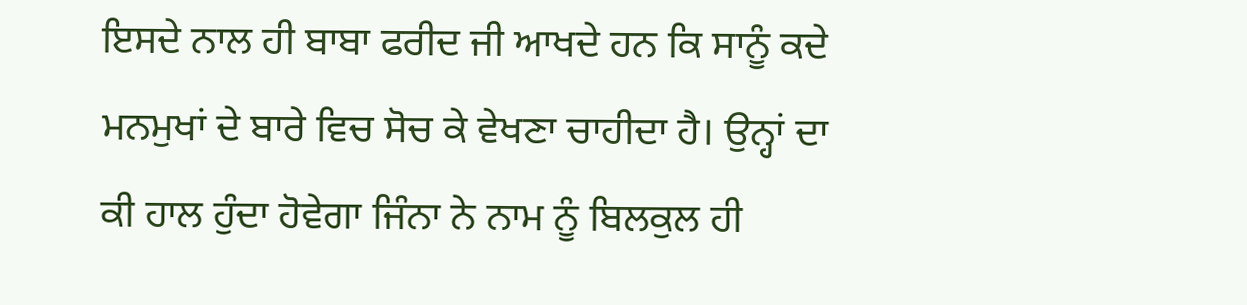ਇਸਦੇ ਨਾਲ ਹੀ ਬਾਬਾ ਫਰੀਦ ਜੀ ਆਖਦੇ ਹਨ ਕਿ ਸਾਨੂੰ ਕਦੇ ਮਨਮੁਖਾਂ ਦੇ ਬਾਰੇ ਵਿਚ ਸੋਚ ਕੇ ਵੇਖਣਾ ਚਾਹੀਦਾ ਹੈ। ਉਨ੍ਹਾਂ ਦਾ ਕੀ ਹਾਲ ਹੁੰਦਾ ਹੋਵੇਗਾ ਜਿੰਨਾ ਨੇ ਨਾਮ ਨੂੰ ਬਿਲਕੁਲ ਹੀ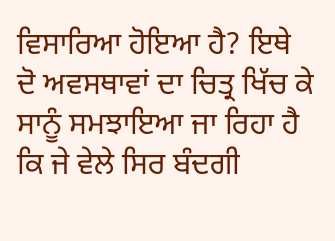ਵਿਸਾਰਿਆ ਹੋਇਆ ਹੈ? ਇਥੇ ਦੋ ਅਵਸਥਾਵਾਂ ਦਾ ਚਿਤ੍ਰ ਖਿੱਚ ਕੇ ਸਾਨੂੰ ਸਮਝਾਇਆ ਜਾ ਰਿਹਾ ਹੈ ਕਿ ਜੇ ਵੇਲੇ ਸਿਰ ਬੰਦਗੀ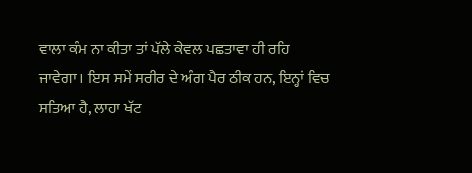ਵਾਲਾ ਕੰਮ ਨਾ ਕੀਤਾ ਤਾਂ ਪੱਲੇ ਕੇਵਲ ਪਛਤਾਵਾ ਹੀ ਰਹਿ ਜਾਵੇਗਾ। ਇਸ ਸਮੇਂ ਸਰੀਰ ਦੇ ਅੰਗ ਪੈਰ ਠੀਕ ਹਨ, ਇਨ੍ਹਾਂ ਵਿਚ ਸਤਿਆ ਹੈ, ਲਾਹਾ ਖੱਟ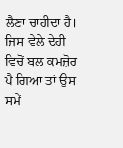ਲੈਣਾ ਚਾਹੀਦਾ ਹੈ। ਜਿਸ ਵੇਲੇ ਦੇਹੀ ਵਿਚੋਂ ਬਲ ਕਮਜ਼ੋਰ ਪੈ ਗਿਆ ਤਾਂ ਉਸ ਸਮੇਂ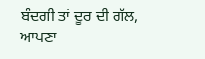ਬੰਦਗੀ ਤਾਂ ਦੂਰ ਦੀ ਗੱਲ, ਆਪਣਾ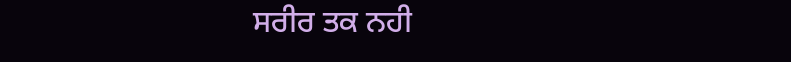ਸਰੀਰ ਤਕ ਨਹੀ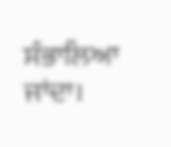ਸੰਭਾਲਿਆ ਜਾਂਦਾ।